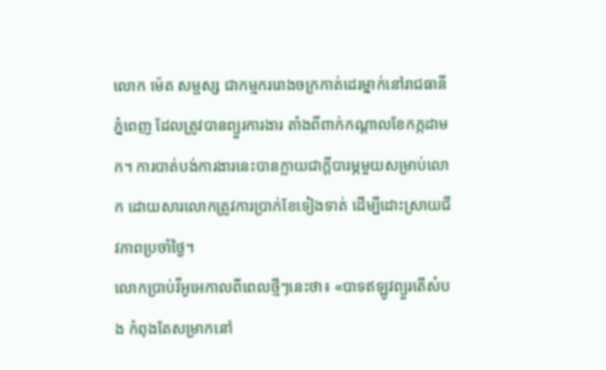លោក ម៉េត សម្ផស្ស ជាកម្មកររោងចក្រកាត់ដេរម្នាក់នៅរាជធានីភ្នំពេញ ដែលត្រូវបានព្យួរការងារ តាំងពីពាក់កណ្តាលខែកក្កដាមក។ ការបាត់បង់ការងារនេះបានក្លាយជាក្តីបារម្ភមួយសម្រាប់លោក ដោយសារលោកត្រូវការប្រាក់ខែទៀងទាត់ ដើម្បីដោះស្រាយជីវភាពប្រចាំថ្ងៃ។
លោកប្រាប់វីអូអេកាលពីពេលថ្មីៗនេះថា៖ «បាទឥឡូវព្យួរតើស៎បង កំពុងតែសម្រាកនៅ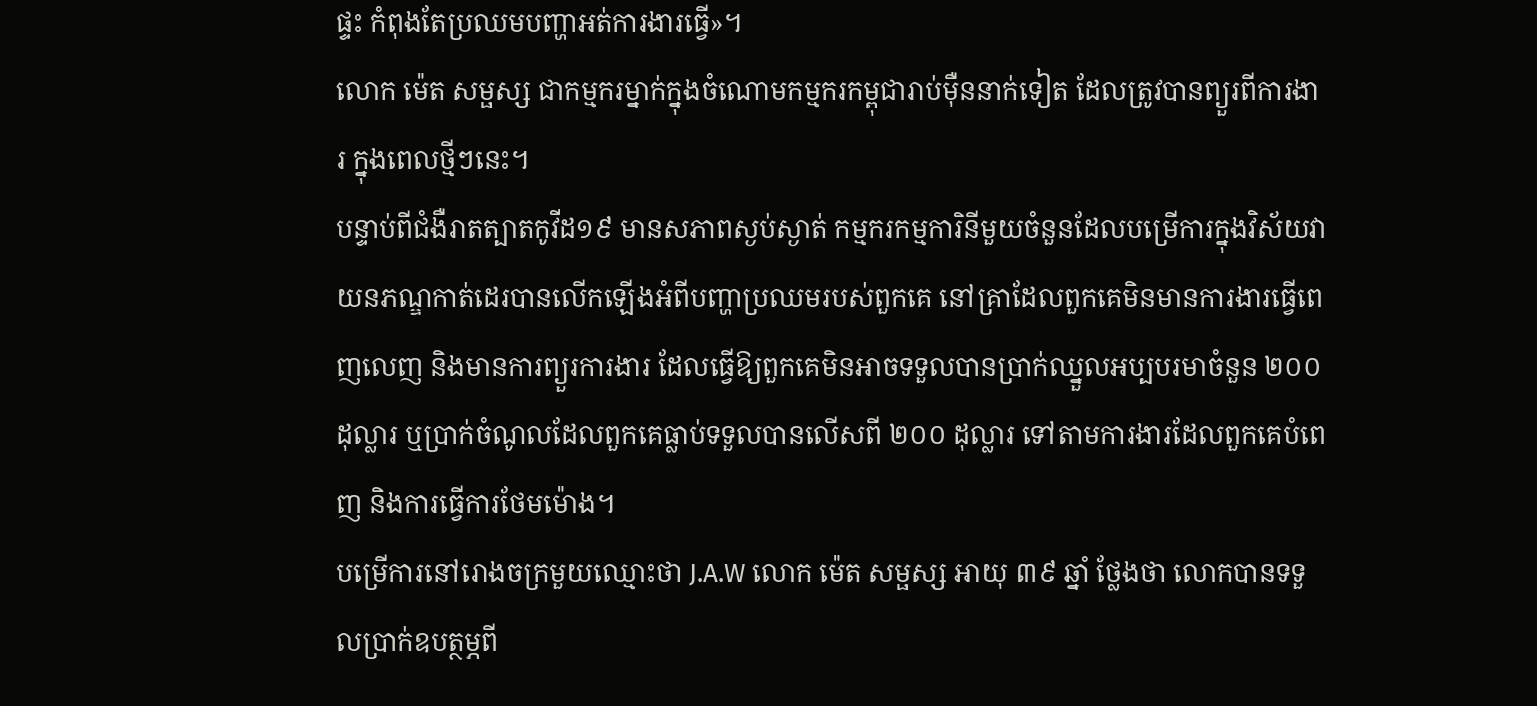ផ្ទះ កំពុងតែប្រឈមបញ្ហាអត់ការងារធ្វើ»។
លោក ម៉េត សម្ផស្ស ជាកម្មករម្នាក់ក្នុងចំណោមកម្មករកម្ពុជារាប់ម៉ឺននាក់ទៀត ដែលត្រូវបានព្យួរពីការងារ ក្នុងពេលថ្មីៗនេះ។
បន្ទាប់ពីជំងឺរាតត្បាតកូវីដ១៩ មានសភាពស្ងប់ស្ងាត់ កម្មករកម្មការិនីមួយចំនួនដែលបម្រើការក្នុងវិស័យវាយនភណ្ឌកាត់ដេរបានលើកឡើងអំពីបញ្ហាប្រឈមរបស់ពួកគេ នៅគ្រាដែលពួកគេមិនមានការងារធ្វើពេញលេញ និងមានការព្យួរការងារ ដែលធ្វើឱ្យពួកគេមិនអាចទទួលបានប្រាក់ឈ្នួលអប្បបរមាចំនួន ២០០ ដុល្លារ ឬប្រាក់ចំណូលដែលពួកគេធ្លាប់ទទួលបានលើសពី ២០០ ដុល្លារ ទៅតាមការងារដែលពួកគេបំពេញ និងការធ្វើការថែមម៉ោង។
បម្រើការនៅរោងចក្រមួយឈ្មោះថា J.A.W លោក ម៉េត សម្ផស្ស អាយុ ៣៩ ឆ្នាំ ថ្លែងថា លោកបានទទួលប្រាក់ឧបត្ថម្ភពី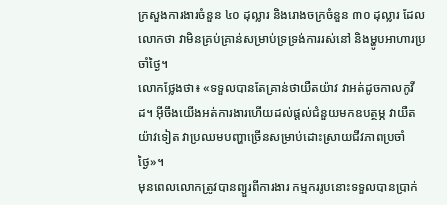ក្រសួងការងារចំនួន ៤០ ដុល្លារ និងរោងចក្រចំនួន ៣០ ដុល្លារ ដែលលោកថា វាមិនគ្រប់គ្រាន់សម្រាប់ទ្រទ្រង់ការរស់នៅ និងម្ហូបអាហារប្រចាំថ្ងៃ។
លោកថ្លែងថា៖ «ទទួលបានតែគ្រាន់ថាយឺតយ៉ាវ វាអត់ដូចកាលកូវីដ។ អ៊ីចឹងយើងអត់ការងារហើយដល់ផ្តល់ជំនួយមកឧបត្ថម្ភ វាយឺតយ៉ាវទៀត វាប្រឈមបញ្ហាច្រើនសម្រាប់ដោះស្រាយជីវភាពប្រចាំថ្ងៃ»។
មុនពេលលោកត្រូវបានព្យួរពីការងារ កម្មកររូបនោះទទួលបានប្រាក់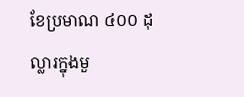ខែប្រមាណ ៤០០ ដុល្លារក្នុងមួ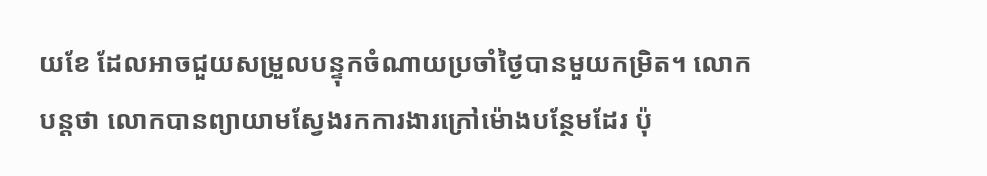យខែ ដែលអាចជួយសម្រួលបន្ទុកចំណាយប្រចាំថ្ងៃបានមួយកម្រិត។ លោកបន្តថា លោកបានព្យាយាមស្វែងរកការងារក្រៅម៉ោងបន្ថែមដែរ ប៉ុ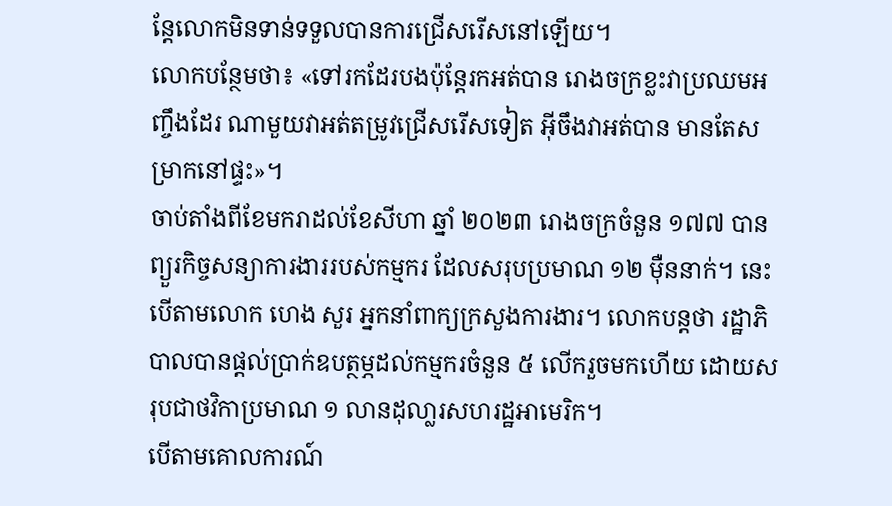ន្តែលោកមិនទាន់ទទួលបានការជ្រើសរើសនៅឡើយ។
លោកបន្ថែមថា៖ «ទៅរកដែរបងប៉ុន្តែរកអត់បាន រោងចក្រខ្លះវាប្រឈមអញ្ចឹងដែរ ណាមួយវាអត់តម្រូវជ្រើសរើសទៀត អ៊ីចឹងវាអត់បាន មានតែសម្រាកនៅផ្ទះ»។
ចាប់តាំងពីខែមករាដល់ខែសីហា ឆ្នាំ ២០២៣ រោងចក្រចំនួន ១៧៧ បានព្យួរកិច្ចសន្យាការងាររបស់កម្មករ ដែលសរុបប្រមាណ ១២ ម៉ឺននាក់។ នេះបើតាមលោក ហេង សួរ អ្នកនាំពាក្យក្រសួងការងារ។ លោកបន្តថា រដ្ឋាភិបាលបានផ្តល់ប្រាក់ឧបត្ថម្ភដល់កម្មករចំនួន ៥ លើករួចមកហើយ ដោយសរុបជាថវិកាប្រមាណ ១ លានដុលា្លរសហរដ្ឋអាមេរិក។
បើតាមគោលការណ៍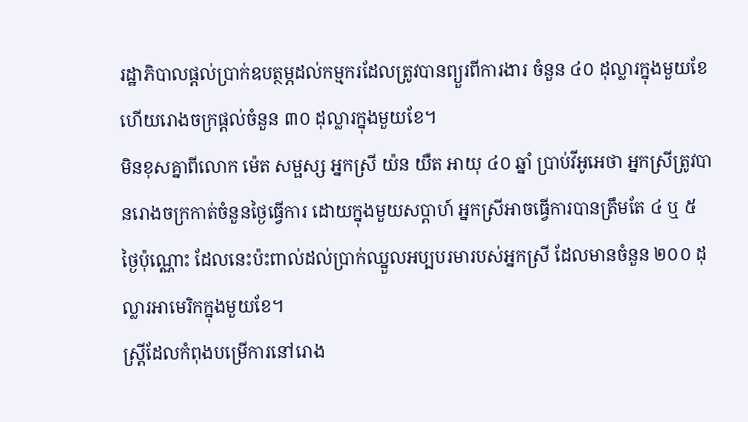រដ្ឋាភិបាលផ្តល់ប្រាក់ឧបត្ថម្ភដល់កម្មករដែលត្រូវបានព្យួរពីការងារ ចំនួន ៤០ ដុល្លារក្នុងមួយខែ ហើយរោងចក្រផ្តល់ចំនួន ៣០ ដុល្លារក្នុងមួយខែ។
មិនខុសគ្នាពីលោក ម៉េត សម្ផស្ស អ្នកស្រី យ៉ន យឺត អាយុ ៤០ ឆ្នាំ ប្រាប់វីអូអេថា អ្នកស្រីត្រូវបានរោងចក្រកាត់ចំនួនថ្ងៃធ្វើការ ដោយក្នុងមួយសប្តាហ៍ អ្នកស្រីអាចធ្វើការបានត្រឹមតែ ៤ ឬ ៥ ថ្ងៃប៉ុណ្ណោះ ដែលនេះប៉ះពាល់ដល់ប្រាក់ឈ្នួលអប្បបរមារបស់អ្នកស្រី ដែលមានចំនួន ២០០ ដុល្លារអាមេរិកក្នុងមួយខែ។
ស្ត្រីដែលកំពុងបម្រើការនៅរោង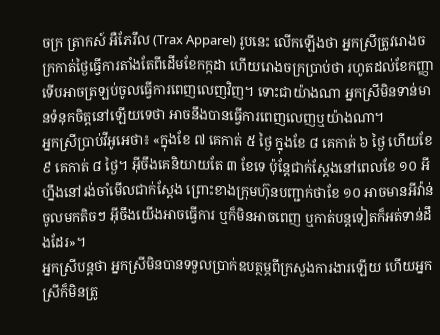ចក្រ ត្រាកស៍ អឺភែរឹល (Trax Apparel) រូបនេះ លើកឡើងថា អ្នកស្រីត្រូវរោងចក្រកាត់ថ្ងៃធ្វើការតាំងតែពីដើមខែកក្កដា ហើយរោងចក្រប្រាប់ថា រហូតដល់ខែកញ្ញា ទើបអាចត្រឡប់ចូលធ្វើការពេញលេញវិញ។ ទោះជាយ៉ាងណា អ្នកស្រីមិនទាន់មានទំនុកចិត្តនៅឡើយទេថា អាចនឹងបានធ្វើការពេញលេញឬយ៉ាងណា។
អ្នកស្រីប្រាប់វីអូអេថា៖ «ក្នុងខែ ៧ គេកាត់ ៥ ថ្ងៃ ក្នុងខែ ៨ គេកាត់ ៦ ថ្ងៃ ហើយខែ ៩ គេកាត់ ៨ ថ្ងៃ។ អ៊ីចឹងគេនិយាយតែ ៣ ខែទេ ប៉ុន្តែជាក់ស្តែងនៅពេលខែ ១០ អីហ្នឹងនៅរង់ចាំមើលជាក់ស្តែង ព្រោះខាងក្រុមហ៊ុនបញ្ជាក់ថាខែ ១០ អាចមានអីវ៉ាន់ចូលមកតិចៗ អ៊ីចឹងយើងអាចធ្វើការ ឬក៏មិនអាចពេញ ឬកាត់បន្តទៀតក៏អត់ទាន់ដឹងដែរ»។
អ្នកស្រីបន្តថា អ្នកស្រីមិនបានទទួលប្រាក់ឧបត្ថម្ភពីក្រសួងការងារឡើយ ហើយអ្នកស្រីក៏មិនត្រូ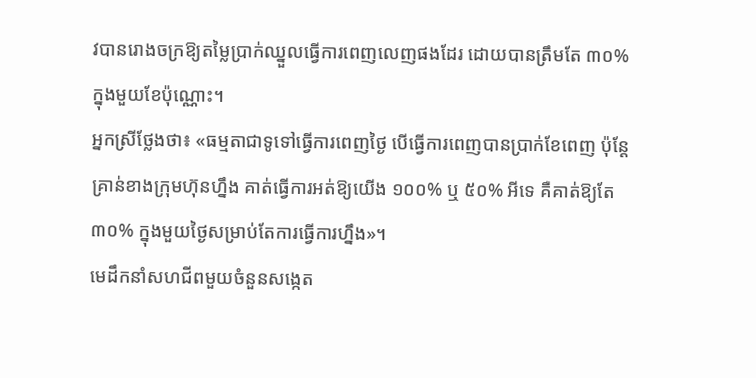វបានរោងចក្រឱ្យតម្លៃប្រាក់ឈ្នួលធ្វើការពេញលេញផងដែរ ដោយបានត្រឹមតែ ៣០% ក្នុងមួយខែប៉ុណ្ណោះ។
អ្នកស្រីថ្លែងថា៖ «ធម្មតាជាទូទៅធ្វើការពេញថ្ងៃ បើធ្វើការពេញបានប្រាក់ខែពេញ ប៉ុន្តែគ្រាន់ខាងក្រុមហ៊ុនហ្នឹង គាត់ធ្វើការអត់ឱ្យយើង ១០០% ឬ ៥០% អីទេ គឺគាត់ឱ្យតែ ៣០% ក្នុងមួយថ្ងៃសម្រាប់តែការធ្វើការហ្នឹង»។
មេដឹកនាំសហជីពមួយចំនួនសង្កេត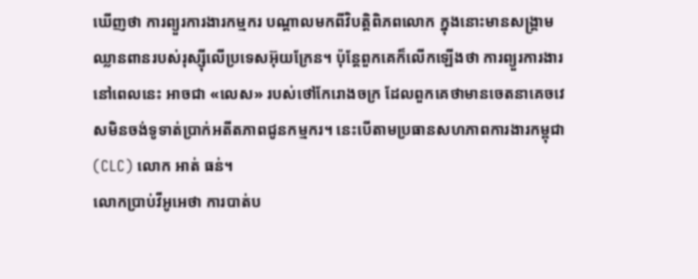ឃើញថា ការព្យួរការងារកម្មករ បណ្តាលមកពីវិបត្តិពិភពលោក ក្នុងនោះមានសង្រ្គាមឈ្លានពានរបស់រុស្ស៊ីលើប្រទេសអ៊ុយក្រែន។ ប៉ុន្តែពួកគេក៏លើកឡើងថា ការព្យួរការងារនៅពេលនេះ អាចជា «លេស» របស់ថៅកែរោងចក្រ ដែលពួកគេថាមានចេតនាគេចវេសមិនចង់ទូទាត់ប្រាក់អតីតភាពជូនកម្មករ។ នេះបើតាមប្រធានសហភាពការងារកម្ពុជា (CLC) លោក អាត់ ធន់។
លោកប្រាប់វីអូអេថា ការបាត់ប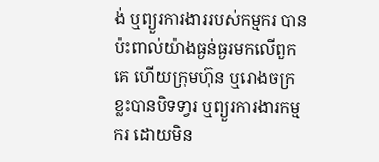ង់ ឬព្យួរការងាររបស់កម្មករ បានប៉ះពាល់យ៉ាងធ្ងន់ធ្ងរមកលើពួកគេ ហើយក្រុមហ៊ុន ឬរោងចក្រខ្លះបានបិទទា្វរ ឬព្យួរការងារកម្មករ ដោយមិន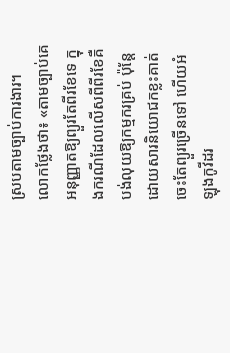ស្របតាមច្បាប់ការងារ។
លោកថ្លែងថា៖ «តាមច្បាប់គេអនុញ្ញាតឱ្យព្យួរតែពីរខែទេ ក្នុងករណីដែលលើសពីពីរខែគឺបង់លុយឱ្យកម្មករគ្រប់ ប៉ុន្តែដោយសារនិយោជកខ្លះគាត់ចេះតែព្យួរច្រើនទៅ ហើយអំឡុងកូវីដរ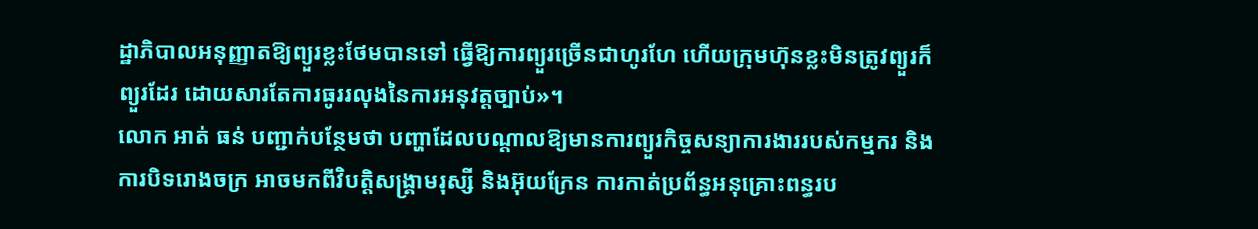ដ្ឋាភិបាលអនុញ្ញាតឱ្យព្យួរខ្លះថែមបានទៅ ធ្វើឱ្យការព្យួរច្រើនជាហូរហែ ហើយក្រុមហ៊ុនខ្លះមិនត្រូវព្យួរក៏ព្យួរដែរ ដោយសារតែការធូររលុងនៃការអនុវត្តច្បាប់»។
លោក អាត់ ធន់ បញ្ជាក់បន្ថែមថា បញ្ហាដែលបណ្តាលឱ្យមានការព្យួរកិច្ចសន្យាការងាររបស់កម្មករ និងការបិទរោងចក្រ អាចមកពីវិបត្តិសង្គ្រាមរុស្សី និងអ៊ុយក្រែន ការកាត់ប្រព័ន្ធអនុគ្រោះពន្ធរប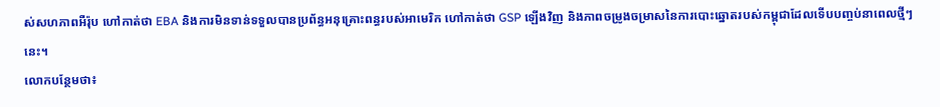ស់សហភាពអឺរ៉ុប ហៅកាត់ថា EBA និងការមិនទាន់ទទួលបានប្រព័ន្ធអនុគ្រោះពន្ធរបស់អាមេរិក ហៅកាត់ថា GSP ឡើងវិញ និងភាពចម្រូងចម្រាសនៃការបោះឆ្នោតរបស់កម្ពុជាដែលទើបបញ្ចប់នាពេលថ្មីៗនេះ។
លោកបន្ថែមថា៖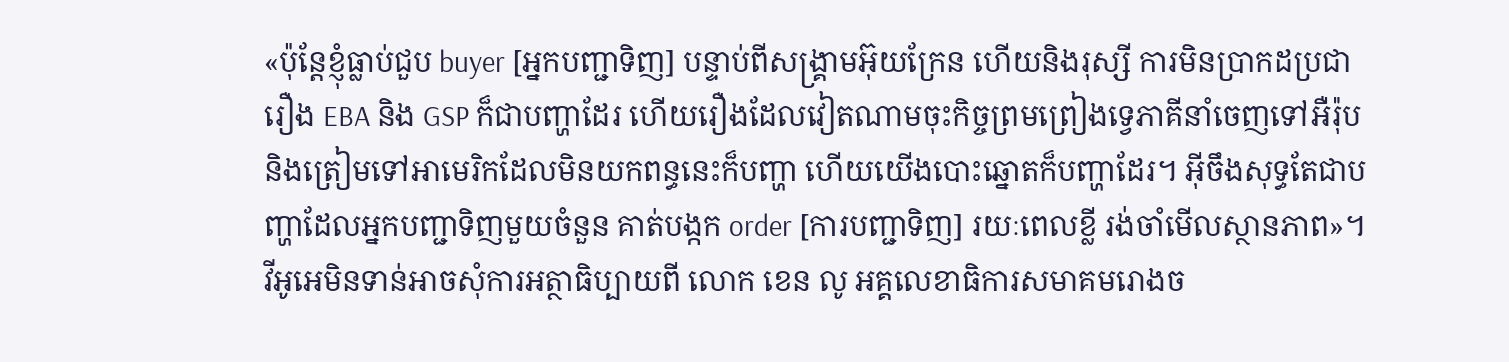«ប៉ុន្តែខ្ញុំធ្លាប់ជួប buyer [អ្នកបញ្ជាទិញ] បន្ទាប់ពីសង្គ្រាមអ៊ុយក្រែន ហើយនិងរុស្សី ការមិនប្រាកដប្រជារឿង EBA និង GSP ក៏ជាបញ្ហាដែរ ហើយរឿងដែលវៀតណាមចុះកិច្ចព្រមព្រៀងទេ្វភាគីនាំចេញទៅអឺរ៉ុប និងត្រៀមទៅអាមេរិកដែលមិនយកពន្ធនេះក៏បញ្ហា ហើយយើងបោះឆ្នោតក៏បញ្ហាដែរ។ អ៊ីចឹងសុទ្ធតែជាបញ្ហាដែលអ្នកបញ្ជាទិញមួយចំនួន គាត់បង្កក order [ការបញ្ជាទិញ] រយៈពេលខ្លី រង់ចាំមើលស្ថានភាព»។
វីអូអេមិនទាន់អាចសុំការអត្ថាធិប្បាយពី លោក ខេន លូ អគ្គលេខាធិការសមាគមរោងច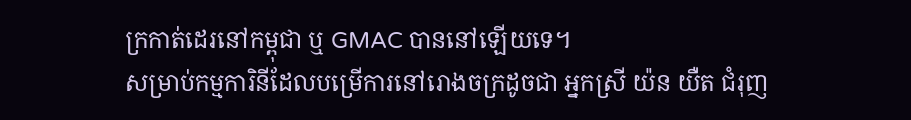ក្រកាត់ដេរនៅកម្ពុជា ឬ GMAC បាននៅឡើយទេ។
សម្រាប់កម្មការិនីដែលបម្រើការនៅរោងចក្រដូចជា អ្នកស្រី យ៉ន យឺត ជំរុញ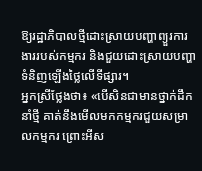ឱ្យរដ្ឋាភិបាលថ្មីដោះស្រាយបញ្ហាព្យួរការងាររបស់កម្មករ និងជួយដោះស្រាយបញ្ហាទំនិញឡើងថ្លៃលើទីផ្សារ។
អ្នកស្រីថ្លែងថា៖ «បើសិនជាមានថ្នាក់ដឹកនាំថ្មី គាត់នឹងមើលមកកម្មករជួយសម្រាលកម្មករ ព្រោះអីស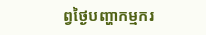ព្វថ្ងៃបញ្ហាកម្មករ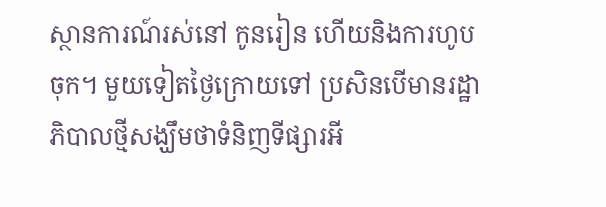ស្ថានការណ៍រស់នៅ កូនរៀន ហើយនិងការហូបចុក។ មួយទៀតថ្ងៃក្រោយទៅ ប្រសិនបើមានរដ្ឋាភិបាលថ្មីសង្ឃឹមថាទំនិញទីផ្សារអី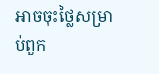អាចចុះថ្លៃសម្រាប់ពួក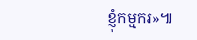ខ្ញុំកម្មករ»៕